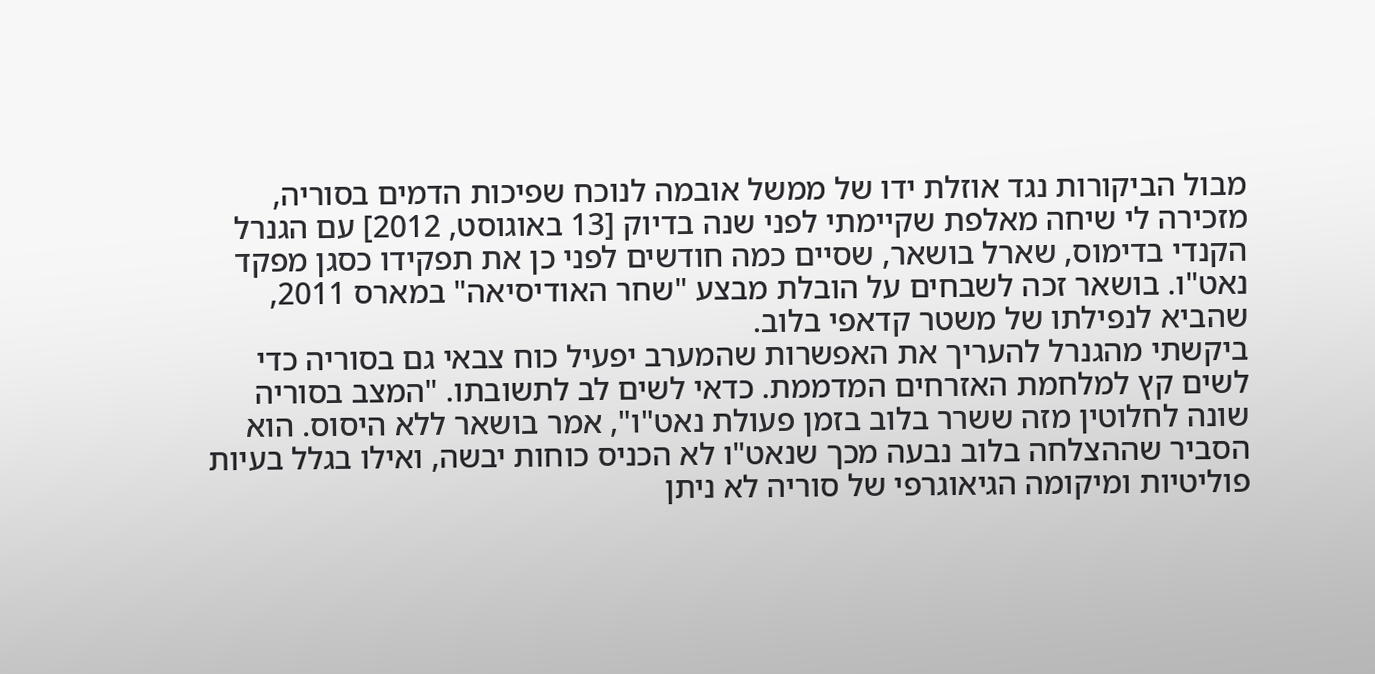מבול הביקורות נגד אוזלת ידו של ממשל אובמה לנוכח שפיכות הדמים בסוריה, מזכירה לי שיחה מאלפת שקיימתי לפני שנה בדיוק [13 באוגוסט, 2012] עם הגנרל הקנדי בדימוס, שארל בושאר, שסיים כמה חודשים לפני כן את תפקידו כסגן מפקד נאט"ו. בושאר זכה לשבחים על הובלת מבצע "שחר האודיסיאה" במארס 2011, שהביא לנפילתו של משטר קדאפי בלוב.
ביקשתי מהגנרל להעריך את האפשרות שהמערב יפעיל כוח צבאי גם בסוריה כדי לשים קץ למלחמת האזרחים המדממת. כדאי לשים לב לתשובתו. "המצב בסוריה שונה לחלוטין מזה ששרר בלוב בזמן פעולת נאט"ו", אמר בושאר ללא היסוס. הוא הסביר שההצלחה בלוב נבעה מכך שנאט"ו לא הכניס כוחות יבשה, ואילו בגלל בעיות פוליטיות ומיקומה הגיאוגרפי של סוריה לא ניתן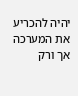יהיה להכריע את המערכה אך ורק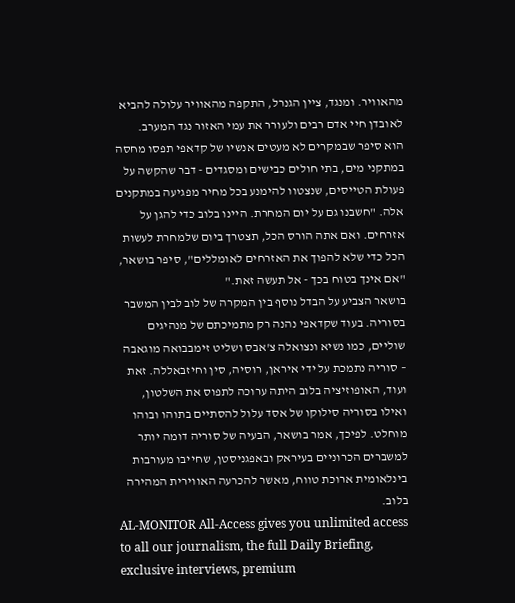מהאוויר. ומנגד, ציין הגנרל, התקפה מהאוויר עלולה להביא לאובדן חיי אדם רבים ולעורר את עמי האזור נגד המערב.
הוא סיפר שבמקרים לא מעטים אנשיו של קדאפי תפסו מחסה במתקני מים, בתי חולים כבישים ומסגדים - דבר שהקשה על פעולת הטייסים, שנצטוו להימנע בכל מחיר מפגיעה במתקנים אלה. "חשבנו גם על יום המחרת. היינו בלוב כדי להגן על אזרחים. ואם אתה הורס הכל, תצטרך ביום שלמחרת לעשות הכל כדי שלא להפוך את האזרחים לאומללים", סיפר בושאר, "אם אינך בטוח בכך - אל תעשה זאת."
בושאר הצביע על הבדל נוסף בין המקרה של לוב לבין המשבר בסוריה. בעוד שקדאפי נהנה רק מתמיכתם של מנהיגים שוליים, כמו נשיא ונצואלה צ'אבס ושליט זימבבואה מוגאבה – סוריה נתמכת על ידי איראן, רוסיה, סין וחיזבאללה. זאת ועוד, האופוזיציה בלוב היתה ערוכה לתפוס את השלטון, ואילו בסוריה סילוקו של אסד עלול להסתיים בתוהו ובוהו מוחלט. לפיכך, אמר בושאר, הבעיה של סוריה דומה יותר למשברים הכרוניים בעיראק ובאפגניסטן, שחייבו מעורבות בינלאומית ארוכת טווח, מאשר להכרעה האווירית המהירה בלוב.
AL-MONITOR All-Access gives you unlimited access to all our journalism, the full Daily Briefing, exclusive interviews, premium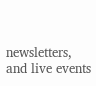newsletters, and live events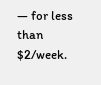— for less than $2/week.